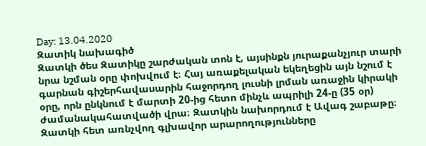Day: 13.04.2020
Զատիկ նախագիծ
Զատկի ծես Զատիկը շարժական տոն է, այսինքն յուրաքանչյուր տարի նրա նշման օրը փոխվում է։ Հայ առաքելական եկեղեցին այն նշում է գարնան գիշերհավասարին հաջորդող լուսնի լրման առաջին կիրակի օրը, որն ընկնում է մարտի 20-ից հետո մինչև ապրիլի 24-ը (35 օր) ժամանակահատվածի վրա։ Զատկին նախորդում է Ավագ շաբաթը։ Զատկի հետ առնչվող գլխավոր արարողությունները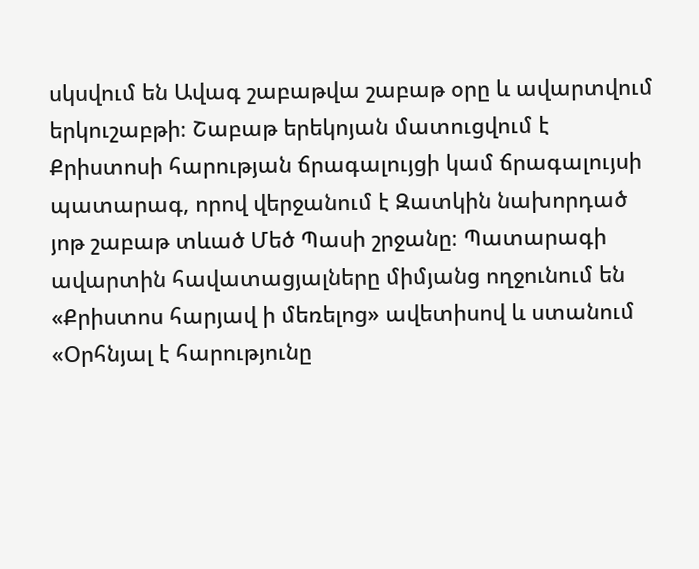սկսվում են Ավագ շաբաթվա շաբաթ օրը և ավարտվում երկուշաբթի։ Շաբաթ երեկոյան մատուցվում է Քրիստոսի հարության ճրագալույցի կամ ճրագալույսի պատարագ, որով վերջանում է Զատկին նախորդած յոթ շաբաթ տևած Մեծ Պասի շրջանը։ Պատարագի ավարտին հավատացյալները միմյանց ողջունում են «Քրիստոս հարյավ ի մեռելոց» ավետիսով և ստանում «Օրհնյալ է հարությունը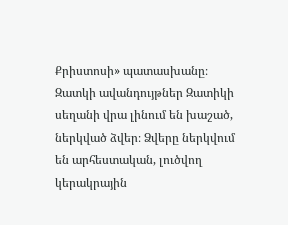Քրիստոսի» պատասխանը։ Զատկի ավանդույթներ Զատիկի սեղանի վրա լինում են խաշած, ներկված ձվեր։ Ձվերը ներկվում են արհեստական, լուծվող կերակրային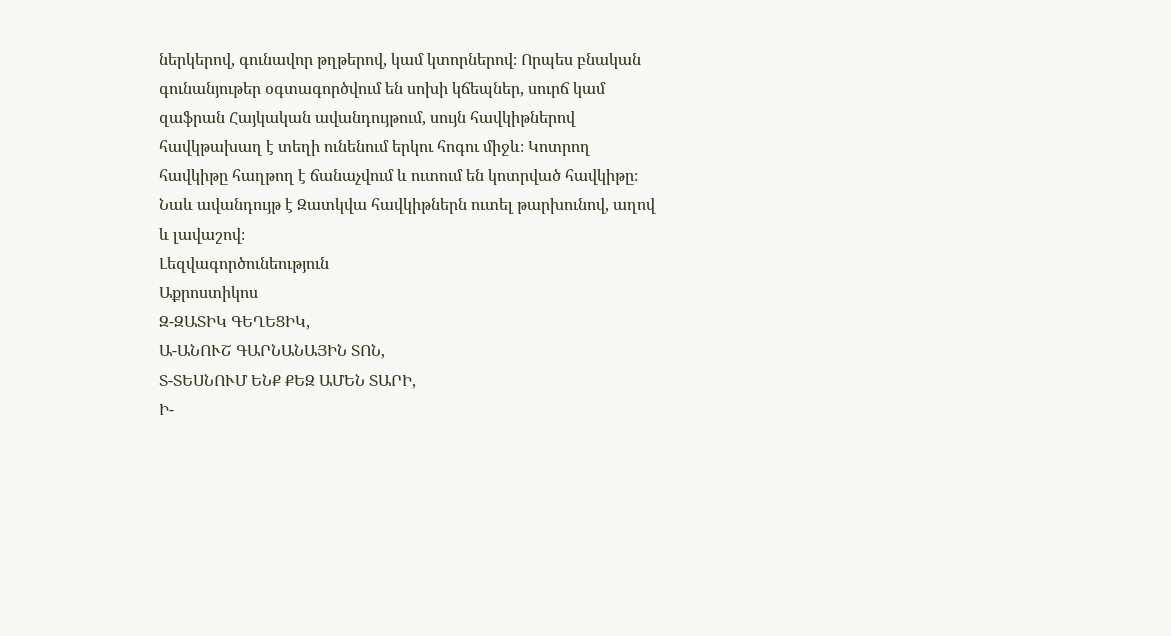ներկերով, գունավոր թղթերով, կամ կտորներով։ Որպես բնական գունանյութեր օգտագործվում են սոխի կճեպներ, սուրճ կամ զաֆրան Հայկական ավանդույթում, սույն հավկիթներով հավկթախաղ է տեղի ունենում երկու հոգու միջև։ Կոտրող հավկիթը հաղթող է ճանաչվում և ուտում են կոտրված հավկիթը։ Նաև ավանդույթ է Զատկվա հավկիթներն ուտել թարխունով, աղով և լավաշով։
Լեզվագործունեություն
Աքրոստիկոս
Զ-ԶԱՏԻԿ ԳԵՂԵՑԻԿ,
Ա-ԱՆՈՒՇ ԳԱՐՆԱՆԱՅԻՆ ՏՈՆ,
Տ-ՏԵՍՆՈՒՄ ԵՆՔ ՔԵԶ ԱՄԵՆ ՏԱՐԻ,
Ի-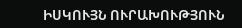ԻՍԿՈՒՅՆ ՈՒՐԱԽՈՒԹՅՈՒՆ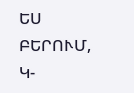ԵՍ ԲԵՐՈՒՄ,
Կ-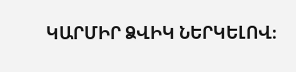ԿԱՐՄԻՐ ՁՎԻԿ ՆԵՐԿԵԼՈՎ։